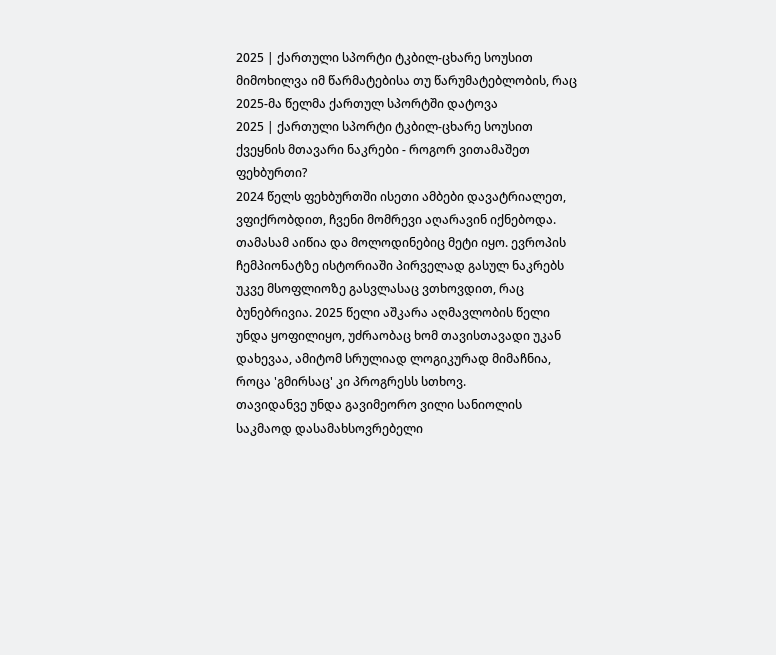2025 | ქართული სპორტი ტკბილ-ცხარე სოუსით
მიმოხილვა იმ წარმატებისა თუ წარუმატებლობის, რაც 2025-მა წელმა ქართულ სპორტში დატოვა
2025 | ქართული სპორტი ტკბილ-ცხარე სოუსით
ქვეყნის მთავარი ნაკრები - როგორ ვითამაშეთ ფეხბურთი?
2024 წელს ფეხბურთში ისეთი ამბები დავატრიალეთ, ვფიქრობდით, ჩვენი მომრევი აღარავინ იქნებოდა. თამასამ აიწია და მოლოდინებიც მეტი იყო. ევროპის ჩემპიონატზე ისტორიაში პირველად გასულ ნაკრებს უკვე მსოფლიოზე გასვლასაც ვთხოვდით, რაც ბუნებრივია. 2025 წელი აშკარა აღმავლობის წელი უნდა ყოფილიყო, უძრაობაც ხომ თავისთავადი უკან დახევაა, ამიტომ სრულიად ლოგიკურად მიმაჩნია, როცა 'გმირსაც' კი პროგრესს სთხოვ.
თავიდანვე უნდა გავიმეორო ვილი სანიოლის საკმაოდ დასამახსოვრებელი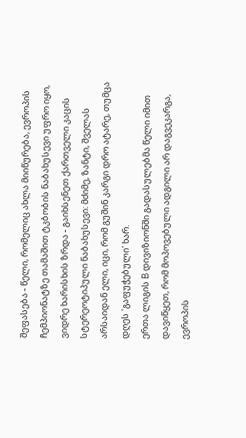შეფასება - წელი, რომელიც ახლა მიიწურება, ევროპის ჩემპიონატზე თამაშით ტკბობის ნაბახუსევი უფრო იყო, ვიდრე ხარისხის ზრდა - გაიხსენეთ ქართველი კაცის სტერეოტიპული ნაბახუსევი: მძიმე, ზანტი, შველას არსაიდან ელი, იცი, რომ გუშინ კარგი დრო ატარე, თუმცა დღეს 'გაფუჭებული' ხარ.
ერთა ლიგის B დივიზიონში გადასულებმა წელი იმით დავიწყეთ, რომ მოპოვებული ადგილი არ დაგვეკარგა, ევროპის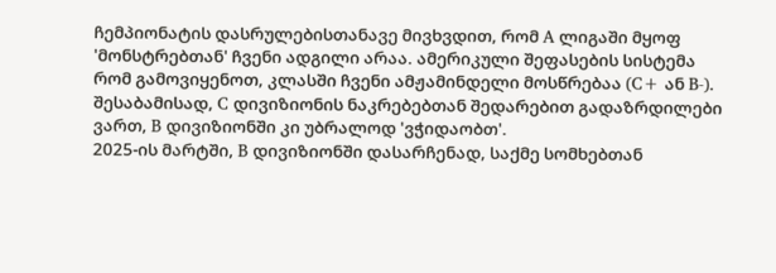ჩემპიონატის დასრულებისთანავე მივხვდით, რომ A ლიგაში მყოფ 'მონსტრებთან' ჩვენი ადგილი არაა. ამერიკული შეფასების სისტემა რომ გამოვიყენოთ, კლასში ჩვენი ამჟამინდელი მოსწრებაა (C+ ან B-). შესაბამისად, C დივიზიონის ნაკრებებთან შედარებით გადაზრდილები ვართ, B დივიზიონში კი უბრალოდ 'ვჭიდაობთ'.
2025-ის მარტში, B დივიზიონში დასარჩენად, საქმე სომხებთან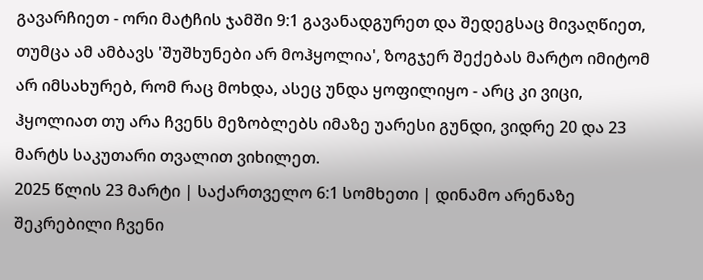გავარჩიეთ - ორი მატჩის ჯამში 9:1 გავანადგურეთ და შედეგსაც მივაღწიეთ, თუმცა ამ ამბავს 'შუშხუნები არ მოჰყოლია', ზოგჯერ შექებას მარტო იმიტომ არ იმსახურებ, რომ რაც მოხდა, ასეც უნდა ყოფილიყო - არც კი ვიცი, ჰყოლიათ თუ არა ჩვენს მეზობლებს იმაზე უარესი გუნდი, ვიდრე 20 და 23 მარტს საკუთარი თვალით ვიხილეთ.
2025 წლის 23 მარტი | საქართველო 6:1 სომხეთი | დინამო არენაზე შეკრებილი ჩვენი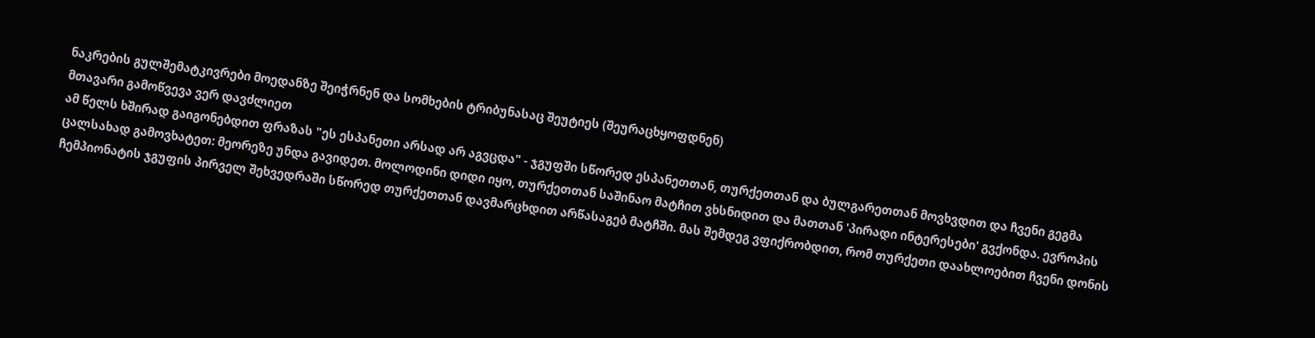ნაკრების გულშემატკივრები მოედანზე შეიჭრნენ და სომხების ტრიბუნასაც შეუტიეს (შეურაცხყოფდნენ)
მთავარი გამოწვევა ვერ დავძლიეთ
ამ წელს ხშირად გაიგონებდით ფრაზას "ეს ესპანეთი არსად არ აგვცდა" - ჯგუფში სწორედ ესპანეთთან, თურქეთთან და ბულგარეთთან მოვხვდით და ჩვენი გეგმა ცალსახად გამოვხატეთ: მეორეზე უნდა გავიდეთ. მოლოდინი დიდი იყო, თურქეთთან საშინაო მატჩით ვხსნიდით და მათთან 'პირადი ინტერესები' გვქონდა. ევროპის ჩემპიონატის ჯგუფის პირველ შეხვედრაში სწორედ თურქეთთან დავმარცხდით არწასაგებ მატჩში. მას შემდეგ ვფიქრობდით, რომ თურქეთი დაახლოებით ჩვენი დონის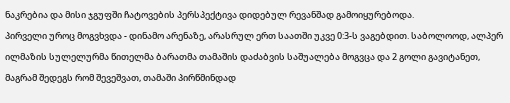ნაკრებია და მისი ჯგუფში ჩატოვების პერსპექტივა დიდებულ რევანშად გამოიყურებოდა.
პირველი უროც მოგვხვდა - დინამო არენაზე, არასრულ ერთ საათში უკვე 0:3-ს ვაგებდით. საბოლოოდ, ალპერ ილმაზის სულელურმა წითელმა ბარათმა თამაშის დაძაბვის საშუალება მოგვცა და 2 გოლი გავიტანეთ, მაგრამ შედეგს რომ შევეშვათ, თამაში პირწმინდად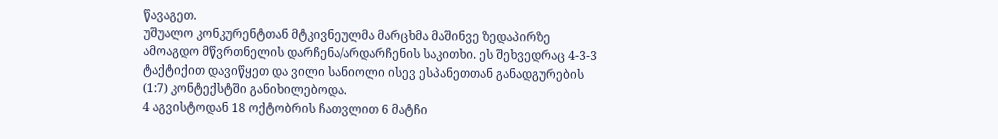წავაგეთ.
უშუალო კონკურენტთან მტკივნეულმა მარცხმა მაშინვე ზედაპირზე ამოაგდო მწვრთნელის დარჩენა/არდარჩენის საკითხი. ეს შეხვედრაც 4-3-3 ტაქტიქით დავიწყეთ და ვილი სანიოლი ისევ ესპანეთთან განადგურების (1:7) კონტექსტში განიხილებოდა.
4 აგვისტოდან 18 ოქტობრის ჩათვლით 6 მატჩი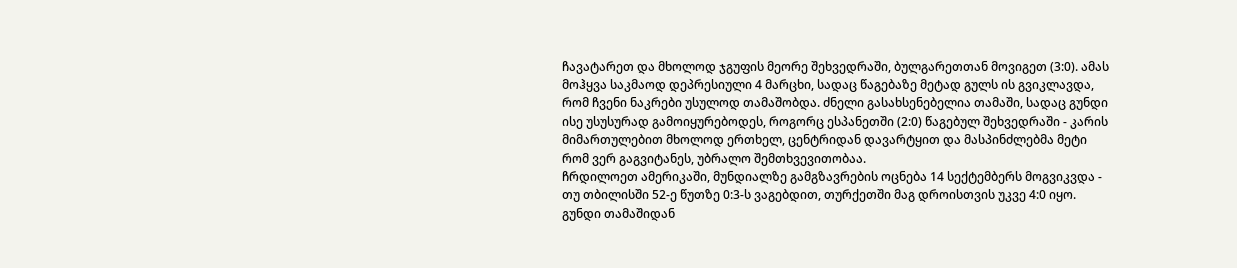ჩავატარეთ და მხოლოდ ჯგუფის მეორე შეხვედრაში, ბულგარეთთან მოვიგეთ (3:0). ამას მოჰყვა საკმაოდ დეპრესიული 4 მარცხი, სადაც წაგებაზე მეტად გულს ის გვიკლავდა, რომ ჩვენი ნაკრები უსულოდ თამაშობდა. ძნელი გასახსენებელია თამაში, სადაც გუნდი ისე უსუსურად გამოიყურებოდეს, როგორც ესპანეთში (2:0) წაგებულ შეხვედრაში - კარის მიმართულებით მხოლოდ ერთხელ, ცენტრიდან დავარტყით და მასპინძლებმა მეტი რომ ვერ გაგვიტანეს, უბრალო შემთხვევითობაა.
ჩრდილოეთ ამერიკაში, მუნდიალზე გამგზავრების ოცნება 14 სექტემბერს მოგვიკვდა - თუ თბილისში 52-ე წუთზე 0:3-ს ვაგებდით, თურქეთში მაგ დროისთვის უკვე 4:0 იყო. გუნდი თამაშიდან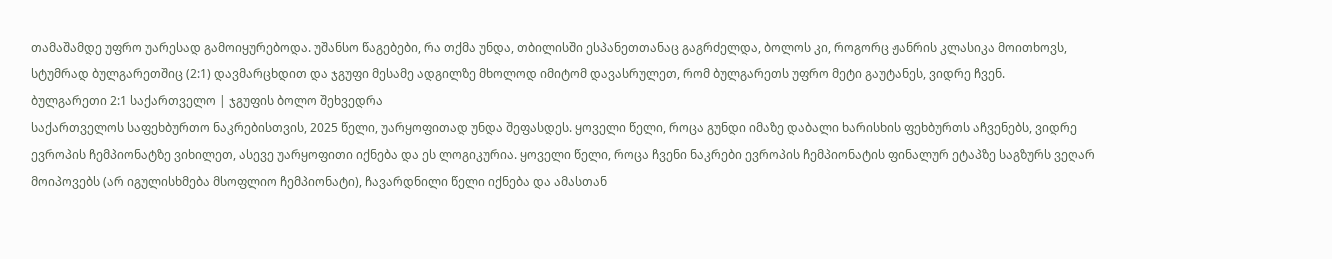თამაშამდე უფრო უარესად გამოიყურებოდა. უშანსო წაგებები, რა თქმა უნდა, თბილისში ესპანეთთანაც გაგრძელდა, ბოლოს კი, როგორც ჟანრის კლასიკა მოითხოვს, სტუმრად ბულგარეთშიც (2:1) დავმარცხდით და ჯგუფი მესამე ადგილზე მხოლოდ იმიტომ დავასრულეთ, რომ ბულგარეთს უფრო მეტი გაუტანეს, ვიდრე ჩვენ.
ბულგარეთი 2:1 საქართველო | ჯგუფის ბოლო შეხვედრა
საქართველოს საფეხბურთო ნაკრებისთვის, 2025 წელი, უარყოფითად უნდა შეფასდეს. ყოველი წელი, როცა გუნდი იმაზე დაბალი ხარისხის ფეხბურთს აჩვენებს, ვიდრე ევროპის ჩემპიონატზე ვიხილეთ, ასევე უარყოფითი იქნება და ეს ლოგიკურია. ყოველი წელი, როცა ჩვენი ნაკრები ევროპის ჩემპიონატის ფინალურ ეტაპზე საგზურს ვეღარ მოიპოვებს (არ იგულისხმება მსოფლიო ჩემპიონატი), ჩავარდნილი წელი იქნება და ამასთან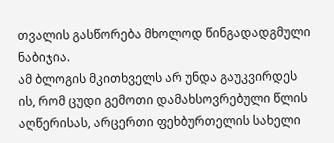თვალის გასწორება მხოლოდ წინგადადგმული ნაბიჯია.
ამ ბლოგის მკითხველს არ უნდა გაუკვირდეს ის, რომ ცუდი გემოთი დამახსოვრებული წლის აღწერისას, არცერთი ფეხბურთელის სახელი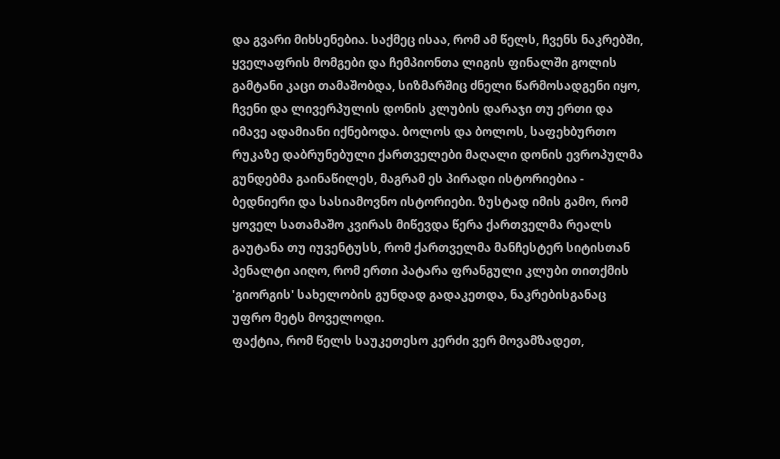და გვარი მიხსენებია. საქმეც ისაა, რომ ამ წელს, ჩვენს ნაკრებში, ყველაფრის მომგები და ჩემპიონთა ლიგის ფინალში გოლის გამტანი კაცი თამაშობდა, სიზმარშიც ძნელი წარმოსადგენი იყო, ჩვენი და ლივერპულის დონის კლუბის დარაჯი თუ ერთი და იმავე ადამიანი იქნებოდა. ბოლოს და ბოლოს, საფეხბურთო რუკაზე დაბრუნებული ქართველები მაღალი დონის ევროპულმა გუნდებმა გაინაწილეს, მაგრამ ეს პირადი ისტორიებია - ბედნიერი და სასიამოვნო ისტორიები. ზუსტად იმის გამო, რომ ყოველ სათამაშო კვირას მიწევდა წერა ქართველმა რეალს გაუტანა თუ იუვენტუსს, რომ ქართველმა მანჩესტერ სიტისთან პენალტი აიღო, რომ ერთი პატარა ფრანგული კლუბი თითქმის 'გიორგის' სახელობის გუნდად გადაკეთდა, ნაკრებისგანაც უფრო მეტს მოველოდი.
ფაქტია, რომ წელს საუკეთესო კერძი ვერ მოვამზადეთ,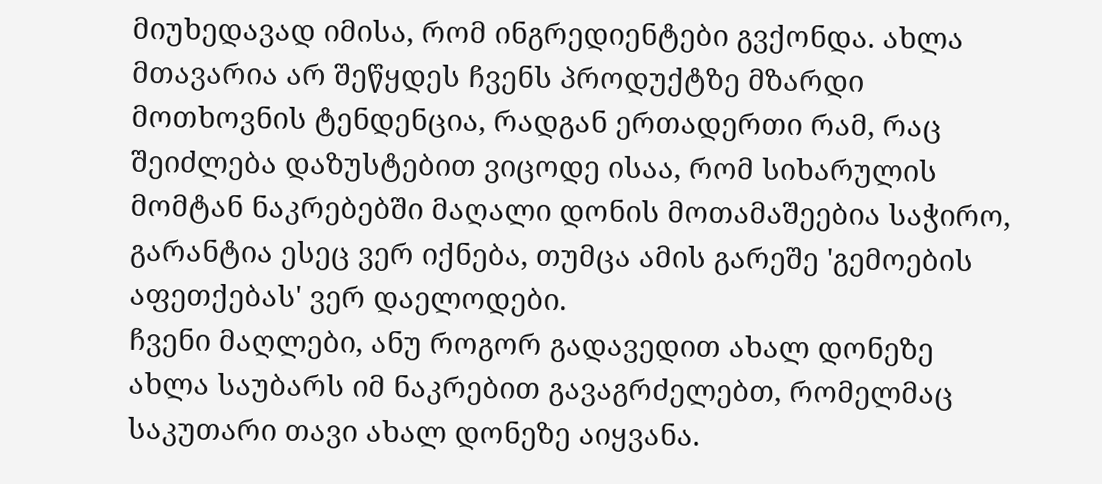მიუხედავად იმისა, რომ ინგრედიენტები გვქონდა. ახლა მთავარია არ შეწყდეს ჩვენს პროდუქტზე მზარდი მოთხოვნის ტენდენცია, რადგან ერთადერთი რამ, რაც შეიძლება დაზუსტებით ვიცოდე ისაა, რომ სიხარულის მომტან ნაკრებებში მაღალი დონის მოთამაშეებია საჭირო, გარანტია ესეც ვერ იქნება, თუმცა ამის გარეშე 'გემოების აფეთქებას' ვერ დაელოდები.
ჩვენი მაღლები, ანუ როგორ გადავედით ახალ დონეზე
ახლა საუბარს იმ ნაკრებით გავაგრძელებთ, რომელმაც საკუთარი თავი ახალ დონეზე აიყვანა.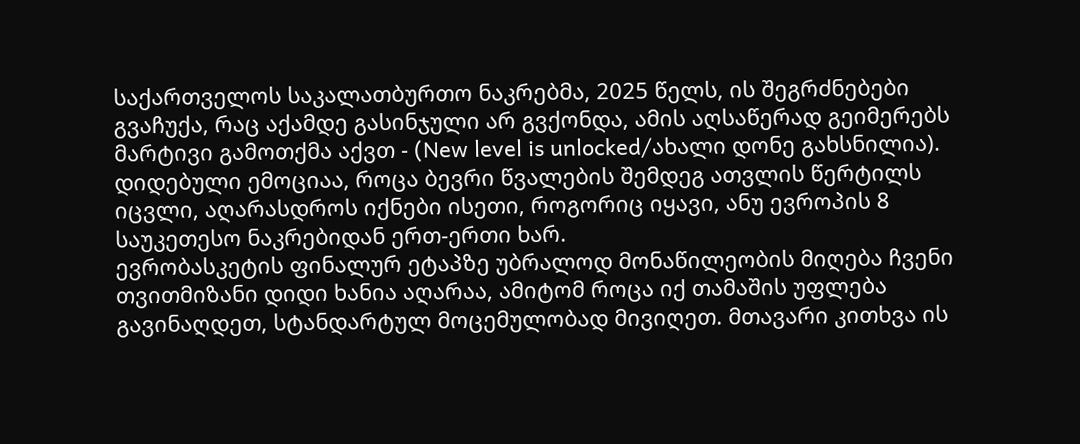საქართველოს საკალათბურთო ნაკრებმა, 2025 წელს, ის შეგრძნებები გვაჩუქა, რაც აქამდე გასინჯული არ გვქონდა, ამის აღსაწერად გეიმერებს მარტივი გამოთქმა აქვთ - (New level is unlocked/ახალი დონე გახსნილია). დიდებული ემოციაა, როცა ბევრი წვალების შემდეგ ათვლის წერტილს იცვლი, აღარასდროს იქნები ისეთი, როგორიც იყავი, ანუ ევროპის 8 საუკეთესო ნაკრებიდან ერთ-ერთი ხარ.
ევრობასკეტის ფინალურ ეტაპზე უბრალოდ მონაწილეობის მიღება ჩვენი თვითმიზანი დიდი ხანია აღარაა, ამიტომ როცა იქ თამაშის უფლება გავინაღდეთ, სტანდარტულ მოცემულობად მივიღეთ. მთავარი კითხვა ის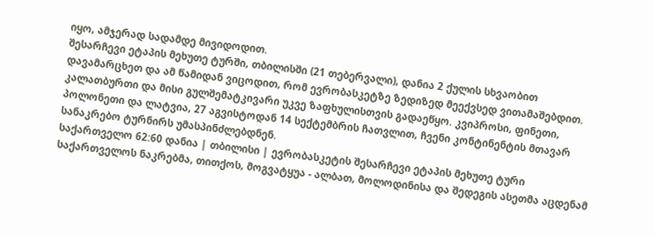იყო, ამჯერად სადამდე მივიდოდით.
შესარჩევი ეტაპის მეხუთე ტურში, თბილისში (21 თებერვალი), დანია 2 ქულის სხვაობით დავამარცხეთ და ამ წამიდან ვიცოდით, რომ ევრობასკეტზე ზედიზედ მეექვსედ ვითამაშებდით. კალათბურთი და მისი გულშემატკივარი უკვე ზაფხულისთვის გადაეწყო. კვიპროსი, ფინეთი, პოლონეთი და ლატვია, 27 აგვისტოდან 14 სექტემბრის ჩათვლით, ჩვენი კონტინენტის მთავარ სანაკრებო ტურნირს უმასპინძლებდნენ.
საქართველო 62:60 დანია | თბილისი | ევრობასკეტის შესარჩევი ეტაპის მეხუთე ტური
საქართველოს ნაკრებმა, თითქოს, მოგვატყუა - ალბათ, მოლოდინისა და შედეგის ასეთმა აცდენამ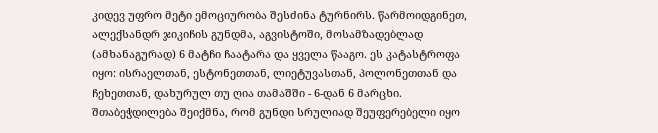კიდევ უფრო მეტი ემოციურობა შესძინა ტურნირს. წარმოიდგინეთ, ალექსანდრ ჯიკიჩის გუნდმა, აგვისტოში, მოსამზადებლად (ამხანაგურად) 6 მატჩი ჩაატარა და ყველა წააგო. ეს კატასტროფა იყო: ისრაელთან, ესტონეთთან, ლიეტუვასთან, პოლონეთთან და ჩეხეთთან, დახურულ თუ ღია თამაშში - 6-დან 6 მარცხი. შთაბეჭდილება შეიქმნა, რომ გუნდი სრულიად შეუფერებელი იყო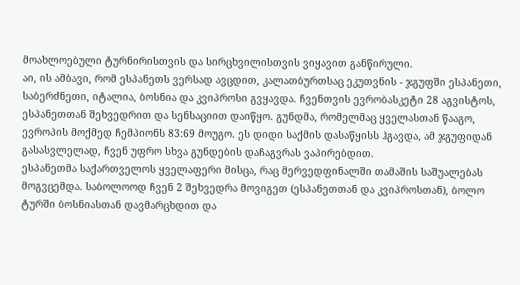მოახლოებული ტურნირისთვის და სირცხვილისთვის ვიყავით განწირული.
აი, ის ამბავი, რომ ესპანეთს ვერსად ავცდით, კალათბურთსაც ეკუთვნის - ჯგუფში ესპანეთი, საბერძნეთი, იტალია, ბოსნია და კვიპროსი გვყავდა. ჩვენთვის ევრობასკეტი 28 აგვისტოს, ესპანეთთან შეხვედრით და სენსაციით დაიწყო. გუნდმა, რომელმაც ყველასთან წააგო, ევროპის მოქმედ ჩემპიონს 83:69 მოუგო. ეს დიდი საქმის დასაწყისს ჰგავდა, ამ ჯგუფიდან გასასვლელად, ჩვენ უფრო სხვა გუნდების დაჩაგვრას ვაპირებდით.
ესპანეთმა საქართველოს ყველაფერი მისცა, რაც მერვედფინალში თამაშის საშუალებას მოგვცემდა. საბოლოოდ ჩვენ 2 შეხვედრა მოვიგეთ (ესპანეთთან და კვიპროსთან), ბოლო ტურში ბოსნიასთან დავმარცხდით და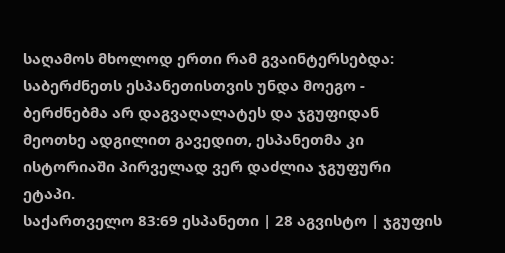საღამოს მხოლოდ ერთი რამ გვაინტერსებდა: საბერძნეთს ესპანეთისთვის უნდა მოეგო - ბერძნებმა არ დაგვაღალატეს და ჯგუფიდან მეოთხე ადგილით გავედით, ესპანეთმა კი ისტორიაში პირველად ვერ დაძლია ჯგუფური ეტაპი.
საქართველო 83:69 ესპანეთი | 28 აგვისტო | ჯგუფის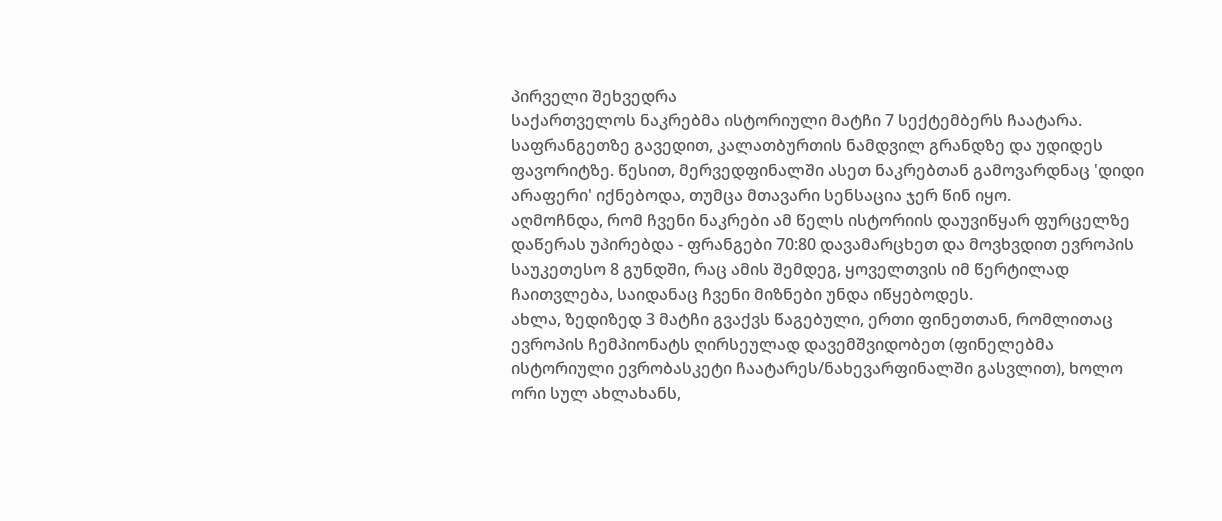პირველი შეხვედრა
საქართველოს ნაკრებმა ისტორიული მატჩი 7 სექტემბერს ჩაატარა. საფრანგეთზე გავედით, კალათბურთის ნამდვილ გრანდზე და უდიდეს ფავორიტზე. წესით, მერვედფინალში ასეთ ნაკრებთან გამოვარდნაც 'დიდი არაფერი' იქნებოდა, თუმცა მთავარი სენსაცია ჯერ წინ იყო.
აღმოჩნდა, რომ ჩვენი ნაკრები ამ წელს ისტორიის დაუვიწყარ ფურცელზე დაწერას უპირებდა - ფრანგები 70:80 დავამარცხეთ და მოვხვდით ევროპის საუკეთესო 8 გუნდში, რაც ამის შემდეგ, ყოველთვის იმ წერტილად ჩაითვლება, საიდანაც ჩვენი მიზნები უნდა იწყებოდეს.
ახლა, ზედიზედ 3 მატჩი გვაქვს წაგებული, ერთი ფინეთთან, რომლითაც ევროპის ჩემპიონატს ღირსეულად დავემშვიდობეთ (ფინელებმა ისტორიული ევრობასკეტი ჩაატარეს/ნახევარფინალში გასვლით), ხოლო ორი სულ ახლახანს,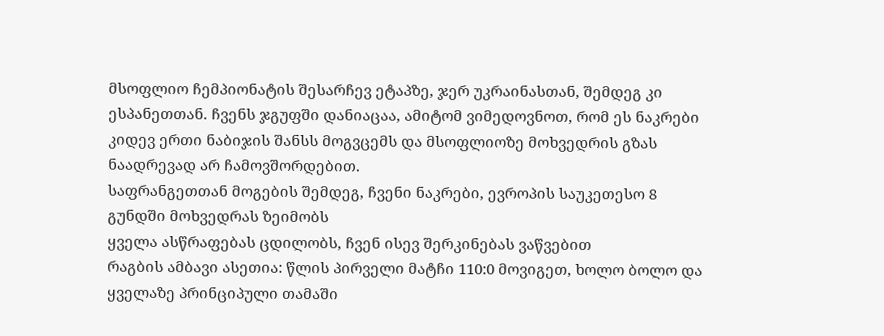მსოფლიო ჩემპიონატის შესარჩევ ეტაპზე, ჯერ უკრაინასთან, შემდეგ კი ესპანეთთან. ჩვენს ჯგუფში დანიაცაა, ამიტომ ვიმედოვნოთ, რომ ეს ნაკრები კიდევ ერთი ნაბიჯის შანსს მოგვცემს და მსოფლიოზე მოხვედრის გზას ნაადრევად არ ჩამოვშორდებით.
საფრანგეთთან მოგების შემდეგ, ჩვენი ნაკრები, ევროპის საუკეთესო 8 გუნდში მოხვედრას ზეიმობს
ყველა ასწრაფებას ცდილობს, ჩვენ ისევ შერკინებას ვაწვებით
რაგბის ამბავი ასეთია: წლის პირველი მატჩი 110:0 მოვიგეთ, ხოლო ბოლო და ყველაზე პრინციპული თამაში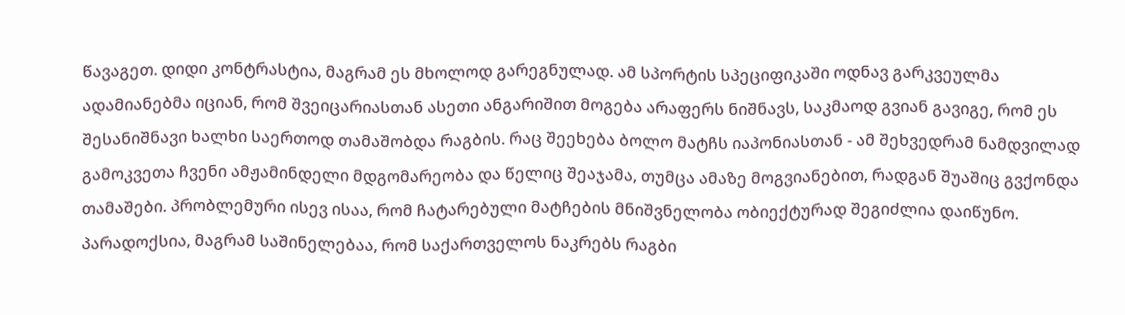წავაგეთ. დიდი კონტრასტია, მაგრამ ეს მხოლოდ გარეგნულად. ამ სპორტის სპეციფიკაში ოდნავ გარკვეულმა ადამიანებმა იციან, რომ შვეიცარიასთან ასეთი ანგარიშით მოგება არაფერს ნიშნავს, საკმაოდ გვიან გავიგე, რომ ეს შესანიშნავი ხალხი საერთოდ თამაშობდა რაგბის. რაც შეეხება ბოლო მატჩს იაპონიასთან - ამ შეხვედრამ ნამდვილად გამოკვეთა ჩვენი ამჟამინდელი მდგომარეობა და წელიც შეაჯამა, თუმცა ამაზე მოგვიანებით, რადგან შუაშიც გვქონდა თამაშები. პრობლემური ისევ ისაა, რომ ჩატარებული მატჩების მნიშვნელობა ობიექტურად შეგიძლია დაიწუნო.
პარადოქსია, მაგრამ საშინელებაა, რომ საქართველოს ნაკრებს რაგბი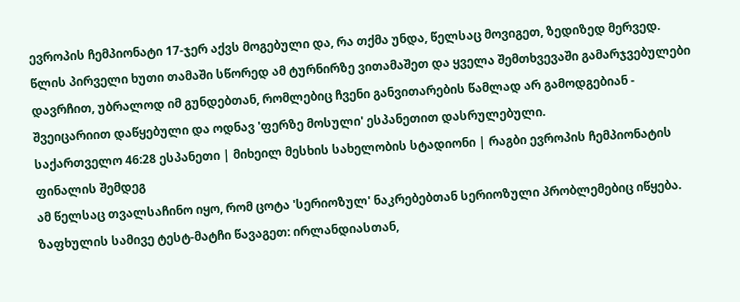ევროპის ჩემპიონატი 17-ჯერ აქვს მოგებული და, რა თქმა უნდა, წელსაც მოვიგეთ, ზედიზედ მერვედ. წლის პირველი ხუთი თამაში სწორედ ამ ტურნირზე ვითამაშეთ და ყველა შემთხვევაში გამარჯვებულები დავრჩით, უბრალოდ იმ გუნდებთან, რომლებიც ჩვენი განვითარების წამლად არ გამოდგებიან - შვეიცარიით დაწყებული და ოდნავ 'ფერზე მოსული' ესპანეთით დასრულებული.
საქართველო 46:28 ესპანეთი | მიხეილ მესხის სახელობის სტადიონი | რაგბი ევროპის ჩემპიონატის ფინალის შემდეგ
ამ წელსაც თვალსაჩინო იყო, რომ ცოტა 'სერიოზულ' ნაკრებებთან სერიოზული პრობლემებიც იწყება. ზაფხულის სამივე ტესტ-მატჩი წავაგეთ: ირლანდიასთან,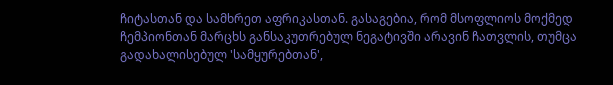ჩიტასთან და სამხრეთ აფრიკასთან. გასაგებია, რომ მსოფლიოს მოქმედ ჩემპიონთან მარცხს განსაკუთრებულ ნეგატივში არავინ ჩათვლის, თუმცა გადახალისებულ 'სამყურებთან',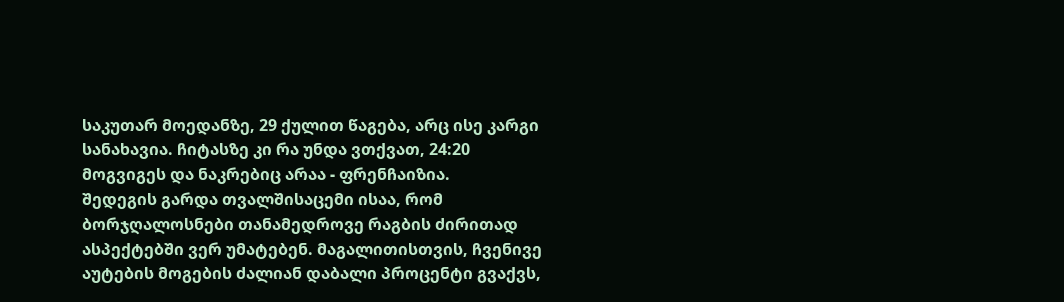საკუთარ მოედანზე, 29 ქულით წაგება, არც ისე კარგი სანახავია. ჩიტასზე კი რა უნდა ვთქვათ, 24:20 მოგვიგეს და ნაკრებიც არაა - ფრენჩაიზია.
შედეგის გარდა თვალშისაცემი ისაა, რომ ბორჯღალოსნები თანამედროვე რაგბის ძირითად ასპექტებში ვერ უმატებენ. მაგალითისთვის, ჩვენივე აუტების მოგების ძალიან დაბალი პროცენტი გვაქვს,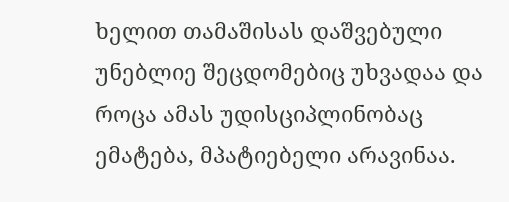ხელით თამაშისას დაშვებული უნებლიე შეცდომებიც უხვადაა და როცა ამას უდისციპლინობაც ემატება, მპატიებელი არავინაა.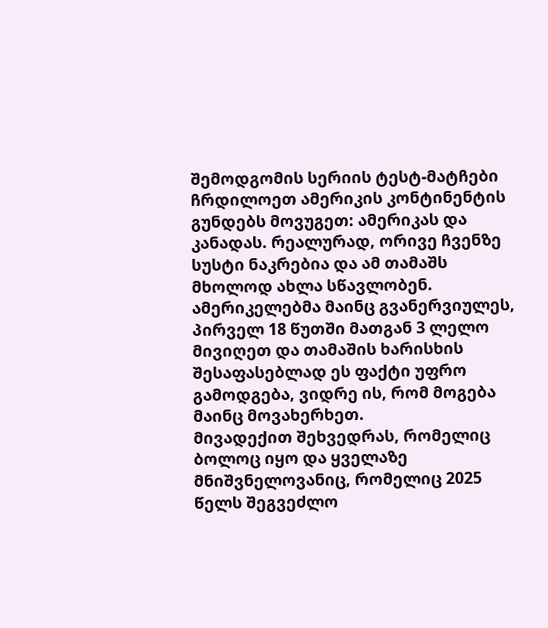შემოდგომის სერიის ტესტ-მატჩები ჩრდილოეთ ამერიკის კონტინენტის გუნდებს მოვუგეთ: ამერიკას და კანადას. რეალურად, ორივე ჩვენზე სუსტი ნაკრებია და ამ თამაშს მხოლოდ ახლა სწავლობენ. ამერიკელებმა მაინც გვანერვიულეს, პირველ 18 წუთში მათგან 3 ლელო მივიღეთ და თამაშის ხარისხის შესაფასებლად ეს ფაქტი უფრო გამოდგება, ვიდრე ის, რომ მოგება მაინც მოვახერხეთ.
მივადექით შეხვედრას, რომელიც ბოლოც იყო და ყველაზე მნიშვნელოვანიც, რომელიც 2025 წელს შეგვეძლო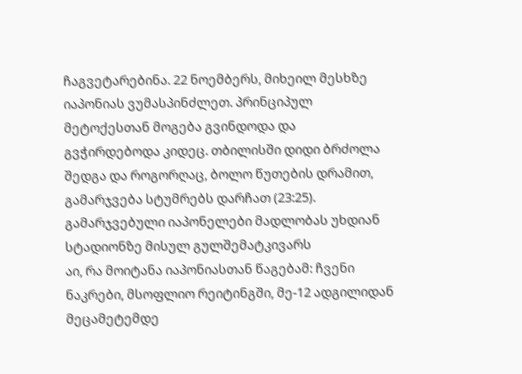ჩაგვეტარებინა. 22 ნოემბერს, მიხეილ მესხზე იაპონიას ვუმასპინძლეთ. პრინციპულ მეტოქესთან მოგება გვინდოდა და გვჭირდებოდა კიდეც. თბილისში დიდი ბრძოლა შედგა და როგორღაც, ბოლო წუთების დრამით, გამარჯვება სტუმრებს დარჩათ (23:25).
გამარჯვებული იაპონელები მადლობას უხდიან სტადიონზე მისულ გულშემატკივარს
აი, რა მოიტანა იაპონიასთან წაგებამ: ჩვენი ნაკრები, მსოფლიო რეიტინგში, მე-12 ადგილიდან მეცამეტემდე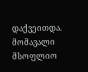დაქვეითდა. მომავალი მსოფლიო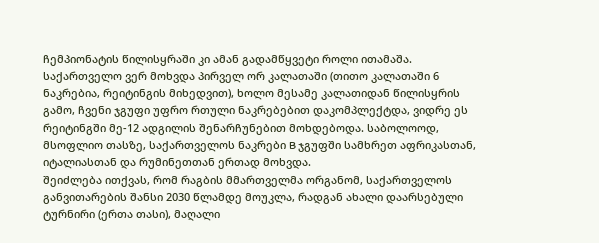ჩემპიონატის წილისყრაში კი ამან გადამწყვეტი როლი ითამაშა. საქართველო ვერ მოხვდა პირველ ორ კალათაში (თითო კალათაში 6 ნაკრებია, რეიტინგის მიხედვით), ხოლო მესამე კალათიდან წილისყრის გამო, ჩვენი ჯგუფი უფრო რთული ნაკრებებით დაკომპლექტდა, ვიდრე ეს რეიტინგში მე-12 ადგილის შენარჩუნებით მოხდებოდა. საბოლოოდ, მსოფლიო თასზე, საქართველოს ნაკრები B ჯგუფში სამხრეთ აფრიკასთან, იტალიასთან და რუმინეთთან ერთად მოხვდა.
შეიძლება ითქვას, რომ რაგბის მმართველმა ორგანომ, საქართველოს განვითარების შანსი 2030 წლამდე მოუკლა, რადგან ახალი დაარსებული ტურნირი (ერთა თასი), მაღალი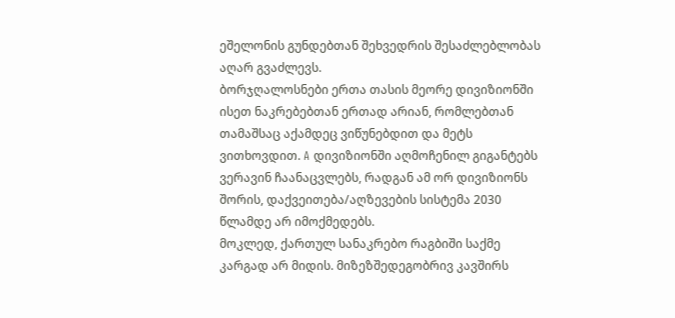ეშელონის გუნდებთან შეხვედრის შესაძლებლობას აღარ გვაძლევს.
ბორჯღალოსნები ერთა თასის მეორე დივიზიონში ისეთ ნაკრებებთან ერთად არიან, რომლებთან თამაშსაც აქამდეც ვიწუნებდით და მეტს ვითხოვდით. A დივიზიონში აღმოჩენილ გიგანტებს ვერავინ ჩაანაცვლებს, რადგან ამ ორ დივიზიონს შორის, დაქვეითება/აღზევების სისტემა 2030 წლამდე არ იმოქმედებს.
მოკლედ, ქართულ სანაკრებო რაგბიში საქმე კარგად არ მიდის. მიზეზშედეგობრივ კავშირს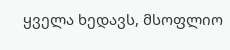ყველა ხედავს, მსოფლიო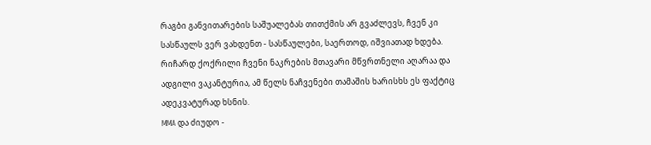რაგბი განვითარების საშუალებას თითქმის არ გვაძლევს, ჩვენ კი სასწაულს ვერ ვახდენთ - სასწაულები, საერთოდ, იშვიათად ხდება. რიჩარდ ქოქრილი ჩვენი ნაკრების მთავარი მწვრთნელი აღარაა და ადგილი ვაკანტურია, ამ წელს ნაჩვენები თამაშის ხარისხს ეს ფაქტიც ადეკვატურად ხსნის.
MMA და ძიუდო -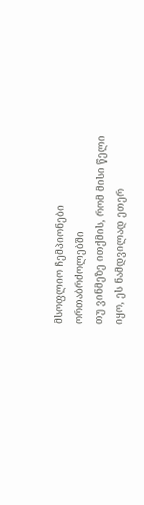მსოფლიო ჩემპიონები ორთაბრძოლებში
თუ ვინმეზე ითქმის, რომ მისი წელი იყო, ეს ნამდვილად ეთერ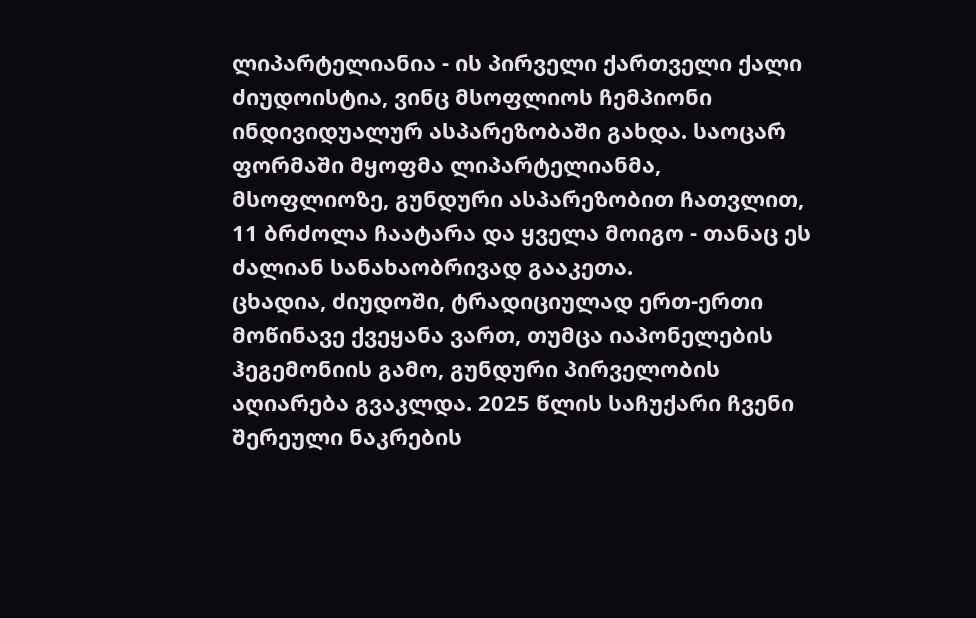ლიპარტელიანია - ის პირველი ქართველი ქალი ძიუდოისტია, ვინც მსოფლიოს ჩემპიონი ინდივიდუალურ ასპარეზობაში გახდა. საოცარ ფორმაში მყოფმა ლიპარტელიანმა, მსოფლიოზე, გუნდური ასპარეზობით ჩათვლით, 11 ბრძოლა ჩაატარა და ყველა მოიგო - თანაც ეს ძალიან სანახაობრივად გააკეთა.
ცხადია, ძიუდოში, ტრადიციულად ერთ-ერთი მოწინავე ქვეყანა ვართ, თუმცა იაპონელების ჰეგემონიის გამო, გუნდური პირველობის აღიარება გვაკლდა. 2025 წლის საჩუქარი ჩვენი შერეული ნაკრების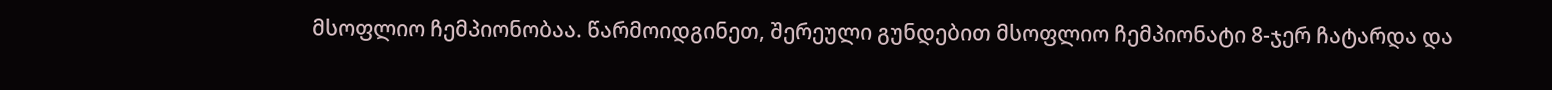მსოფლიო ჩემპიონობაა. წარმოიდგინეთ, შერეული გუნდებით მსოფლიო ჩემპიონატი 8-ჯერ ჩატარდა და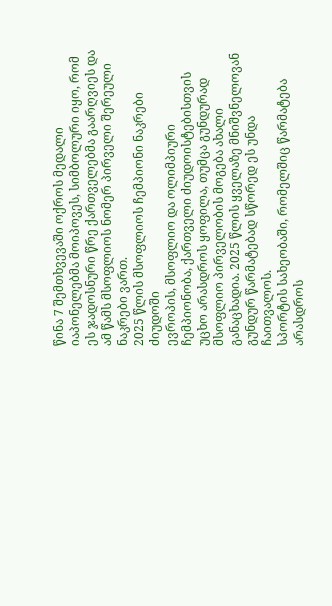წინა 7 შემთხვევაში ოქროს მედალი იაპონელებმა მოიპოვეს, სიმბოლური იყო, რომ ეს ჯადოსნური წრე ქართველებმა გაარღვიეს და ამ წამს მსოფლიოს ნომერ პირველი შერეული ნაკრები ვართ.
2025 წლის მსოფლიოს ჩემპიონი ნაკრები ძიუდოში
ევროპის, მსოფლიო და ოლიმპიური ჩემპიონობა, ქართველი ძიუდოისტებისთვის უცხო არასდროს ყოფილა, თუმცა გუნდურად მსოფლიო პირველობის მოგება ახალი განაცხადია. 2025 წლის ყველაზე მნიშვნელოვან გუნდურ წარმატებად სწორედ ეს უნდა ჩაითვალოს.
სპორტის სახეობაში, რომელშიც წარმატება არასდროს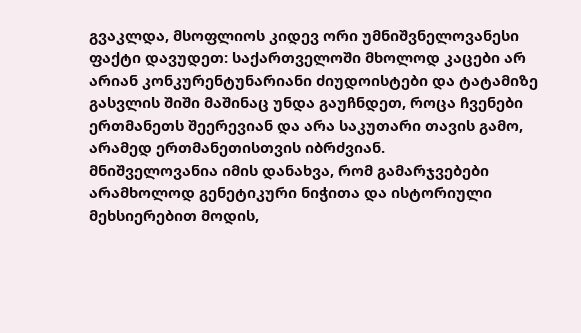გვაკლდა, მსოფლიოს კიდევ ორი უმნიშვნელოვანესი ფაქტი დავუდეთ: საქართველოში მხოლოდ კაცები არ არიან კონკურენტუნარიანი ძიუდოისტები და ტატამიზე გასვლის შიში მაშინაც უნდა გაუჩნდეთ, როცა ჩვენები ერთმანეთს შეერევიან და არა საკუთარი თავის გამო, არამედ ერთმანეთისთვის იბრძვიან.
მნიშველოვანია იმის დანახვა, რომ გამარჯვებები არამხოლოდ გენეტიკური ნიჭითა და ისტორიული მეხსიერებით მოდის,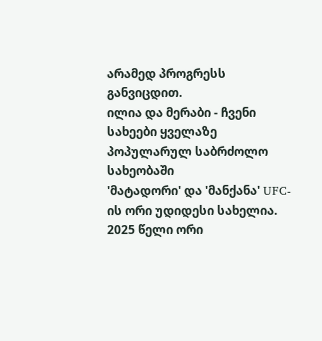არამედ პროგრესს განვიცდით.
ილია და მერაბი - ჩვენი სახეები ყველაზე პოპულარულ საბრძოლო სახეობაში
'მატადორი' და 'მანქანა' UFC-ის ორი უდიდესი სახელია. 2025 წელი ორი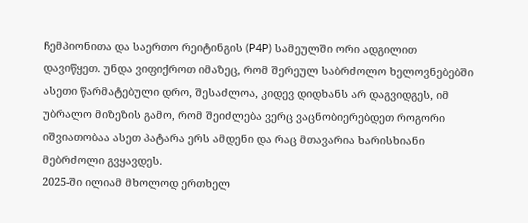ჩემპიონითა და საერთო რეიტინგის (P4P) სამეულში ორი ადგილით დავიწყეთ. უნდა ვიფიქროთ იმაზეც, რომ შერეულ საბრძოლო ხელოვნებებში ასეთი წარმატებული დრო, შესაძლოა, კიდევ დიდხანს არ დაგვიდგეს, იმ უბრალო მიზეზის გამო, რომ შეიძლება ვერც ვაცნობიერებდეთ როგორი იშვიათობაა ასეთ პატარა ერს ამდენი და რაც მთავარია ხარისხიანი მებრძოლი გვყავდეს.
2025-ში ილიამ მხოლოდ ერთხელ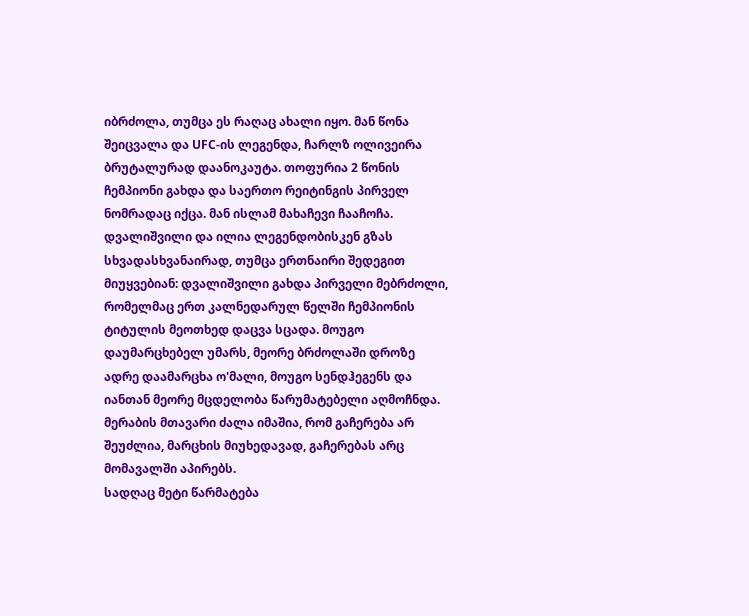იბრძოლა, თუმცა ეს რაღაც ახალი იყო. მან წონა შეიცვალა და UFC-ის ლეგენდა, ჩარლზ ოლივეირა ბრუტალურად დაანოკაუტა. თოფურია 2 წონის ჩემპიონი გახდა და საერთო რეიტინგის პირველ ნომრადაც იქცა. მან ისლამ მახაჩევი ჩააჩოჩა.
დვალიშვილი და ილია ლეგენდობისკენ გზას სხვადასხვანაირად, თუმცა ერთნაირი შედეგით მიუყვებიან: დვალიშვილი გახდა პირველი მებრძოლი, რომელმაც ერთ კალნედარულ წელში ჩემპიონის ტიტულის მეოთხედ დაცვა სცადა. მოუგო დაუმარცხებელ უმარს, მეორე ბრძოლაში დროზე ადრე დაამარცხა ო'მალი, მოუგო სენდჰეგენს და იანთან მეორე მცდელობა წარუმატებელი აღმოჩნდა. მერაბის მთავარი ძალა იმაშია, რომ გაჩერება არ შეუძლია, მარცხის მიუხედავად, გაჩერებას არც მომავალში აპირებს.
სადღაც მეტი წარმატება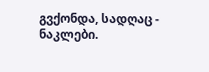გვქონდა, სადღაც - ნაკლები.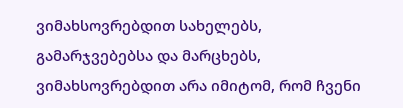ვიმახსოვრებდით სახელებს, გამარჯვებებსა და მარცხებს, ვიმახსოვრებდით არა იმიტომ, რომ ჩვენი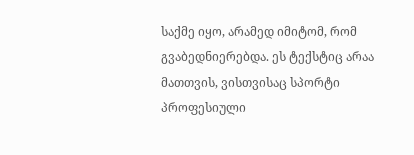საქმე იყო, არამედ იმიტომ, რომ გვაბედნიერებდა. ეს ტექსტიც არაა მათთვის, ვისთვისაც სპორტი პროფესიული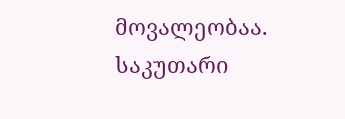მოვალეობაა. საკუთარი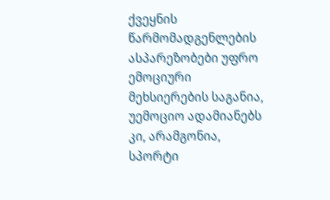ქვეყნის წარმომადგენლების ასპარეზობები უფრო ემოციური მეხსიერების საგანია, უემოციო ადამიანებს კი, არამგონია, სპორტი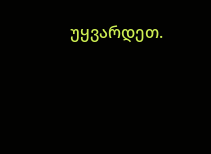უყვარდეთ.